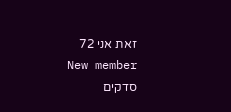זאת אני 72
New member
סדקים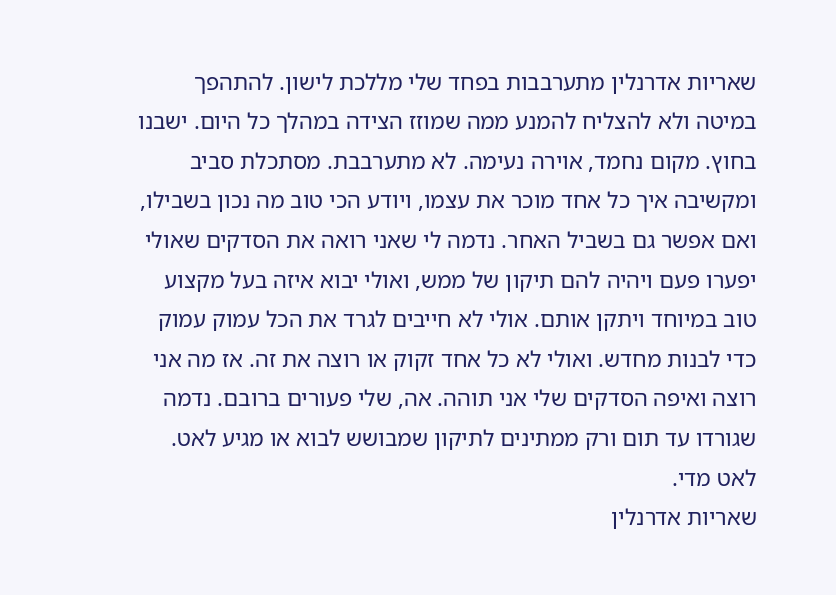שאריות אדרנלין מתערבבות בפחד שלי מללכת לישון. להתהפך במיטה ולא להצליח להמנע ממה שמוזז הצידה במהלך כל היום. ישבנו בחוץ. מקום נחמד, אוירה נעימה. לא מתערבבת. מסתכלת סביב ומקשיבה איך כל אחד מוכר את עצמו, ויודע הכי טוב מה נכון בשבילו, ואם אפשר גם בשביל האחר. נדמה לי שאני רואה את הסדקים שאולי יפערו פעם ויהיה להם תיקון של ממש, ואולי יבוא איזה בעל מקצוע טוב במיוחד ויתקן אותם. אולי לא חייבים לגרד את הכל עמוק עמוק כדי לבנות מחדש. ואולי לא כל אחד זקוק או רוצה את זה. אז מה אני רוצה ואיפה הסדקים שלי אני תוהה. אה, שלי פעורים ברובם. נדמה שגורדו עד תום ורק ממתינים לתיקון שמבושש לבוא או מגיע לאט. לאט מדי.
שאריות אדרנלין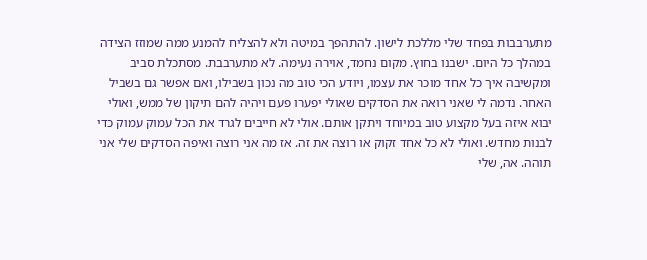מתערבבות בפחד שלי מללכת לישון. להתהפך במיטה ולא להצליח להמנע ממה שמוזז הצידה במהלך כל היום. ישבנו בחוץ. מקום נחמד, אוירה נעימה. לא מתערבבת. מסתכלת סביב ומקשיבה איך כל אחד מוכר את עצמו, ויודע הכי טוב מה נכון בשבילו, ואם אפשר גם בשביל האחר. נדמה לי שאני רואה את הסדקים שאולי יפערו פעם ויהיה להם תיקון של ממש, ואולי יבוא איזה בעל מקצוע טוב במיוחד ויתקן אותם. אולי לא חייבים לגרד את הכל עמוק עמוק כדי לבנות מחדש. ואולי לא כל אחד זקוק או רוצה את זה. אז מה אני רוצה ואיפה הסדקים שלי אני תוהה. אה, שלי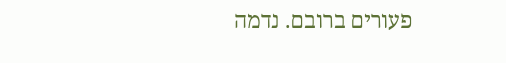פעורים ברובם. נדמה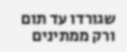שגורדו עד תום ורק ממתינים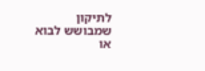לתיקון שמבושש לבוא או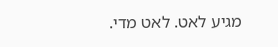מגיע לאט. לאט מדי.